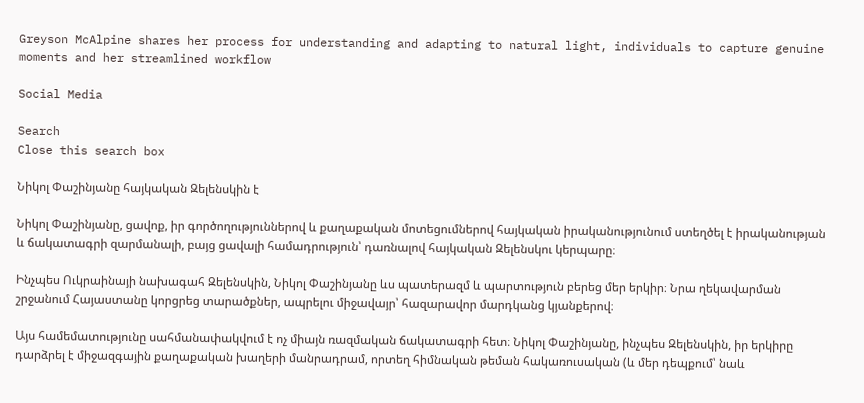Greyson McAlpine shares her process for understanding and adapting to natural light, individuals to capture genuine moments and her streamlined workflow

Social Media

Search
Close this search box

Նիկոլ Փաշինյանը հայկական Զելենսկին է

Նիկոլ Փաշինյանը, ցավոք, իր գործողություններով և քաղաքական մոտեցումներով հայկական իրականությունում ստեղծել է իրականության և ճակատագրի զարմանալի, բայց ցավալի համադրություն՝ դառնալով հայկական Զելենսկու կերպարը։

Ինչպես Ուկրաինայի նախագահ Զելենսկին, Նիկոլ Փաշինյանը ևս պատերազմ և պարտություն բերեց մեր երկիր։ Նրա ղեկավարման շրջանում Հայաստանը կորցրեց տարածքներ, ապրելու միջավայր՝ հազարավոր մարդկանց կյանքերով։

Այս համեմատությունը սահմանափակվում է ոչ միայն ռազմական ճակատագրի հետ։ Նիկոլ Փաշինյանը, ինչպես Զելենսկին, իր երկիրը դարձրել է միջազգային քաղաքական խաղերի մանրադրամ, որտեղ հիմնական թեման հակառուսական (և մեր դեպքում՝ նաև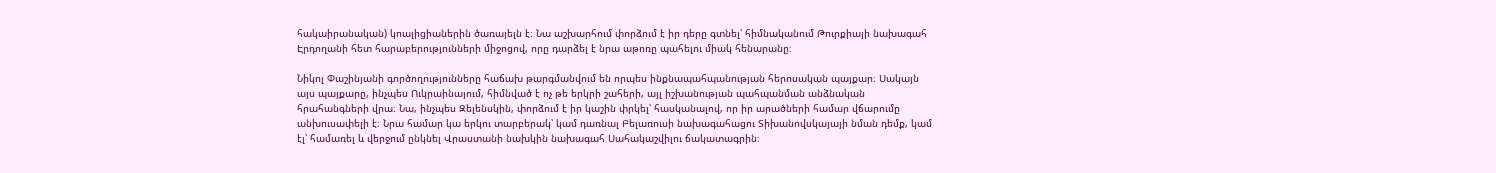հակաիրանական) կոալիցիաներին ծառայելն է։ Նա աշխարհում փորձում է իր դերը գտնել՝ հիմնականում Թուրքիայի նախագահ Էրդողանի հետ հարաբերությունների միջոցով, որը դարձել է նրա աթոռը պահելու միակ հենարանը։

Նիկոլ Փաշինյանի գործողությունները հաճախ թարգմանվում են որպես ինքնապահպանության հերոսական պայքար։ Սակայն այս պայքարը, ինչպես Ուկրաինայում, հիմնված է ոչ թե երկրի շահերի, այլ իշխանության պահպանման անձնական հրահանգների վրա։ Նա, ինչպես Զելենսկին, փորձում է իր կաշին փրկել՝ հասկանալով, որ իր արածների համար վճարումը անխուսափելի է։ Նրա համար կա երկու տարբերակ՝ կամ դառնալ Բելառուսի նախագահացու Տիխանովսկայայի նման դեմք, կամ էլ՝ համառել և վերջում ընկնել Վրաստանի նախկին նախագահ Սահակաշվիլու ճակատագրին։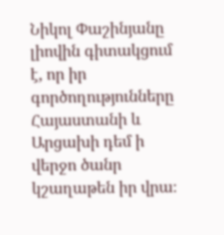Նիկոլ Փաշինյանը լիովին գիտակցում է, որ իր գործողությունները Հայաստանի և Արցախի դեմ ի վերջո ծանր կշաղաթեն իր վրա։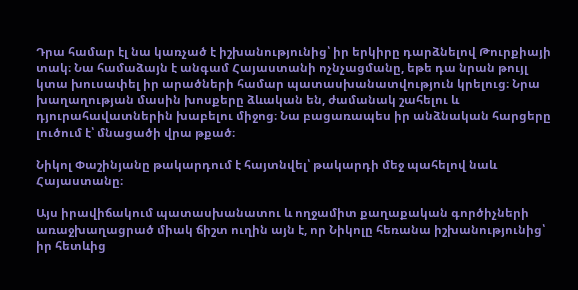Դրա համար էլ նա կառչած է իշխանությունից՝ իր երկիրը դարձնելով Թուրքիայի տակ։ Նա համաձայն է անգամ Հայաստանի ոչնչացմանը, եթե դա նրան թույլ կտա խուսափել իր արածների համար պատասխանատվություն կրելուց։ Նրա խաղաղության մասին խոսքերը ձևական են, ժամանակ շահելու և դյուրահավատներին խաբելու միջոց։ Նա բացառապես իր անձնական հարցերը լուծում է՝ մնացածի վրա թքած։

Նիկոլ Փաշինյանը թակարդում է հայտնվել՝ թակարդի մեջ պահելով նաև Հայաստանը։

Այս իրավիճակում պատասխանատու և ողջամիտ քաղաքական գործիչների առաջխաղացրած միակ ճիշտ ուղին այն է, որ Նիկոլը հեռանա իշխանությունից՝ իր հետևից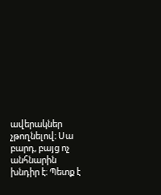ավերակներ չթողնելով։ Սա բարդ, բայց ոչ անհնարին խնդիր է։ Պետք է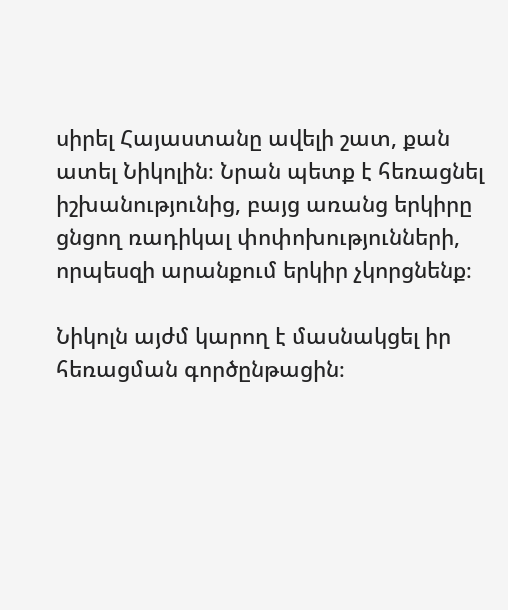սիրել Հայաստանը ավելի շատ, քան ատել Նիկոլին։ Նրան պետք է հեռացնել իշխանությունից, բայց առանց երկիրը ցնցող ռադիկալ փոփոխությունների, որպեսզի արանքում երկիր չկորցնենք։

Նիկոլն այժմ կարող է մասնակցել իր հեռացման գործընթացին։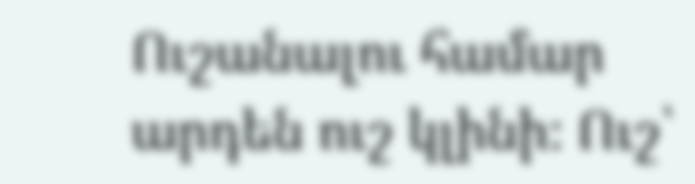Ուշանալու համար արդեն ուշ կլինի։ Ուշ՝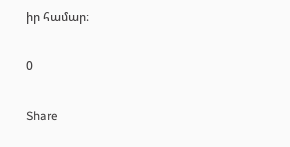իր համար։

0

Share